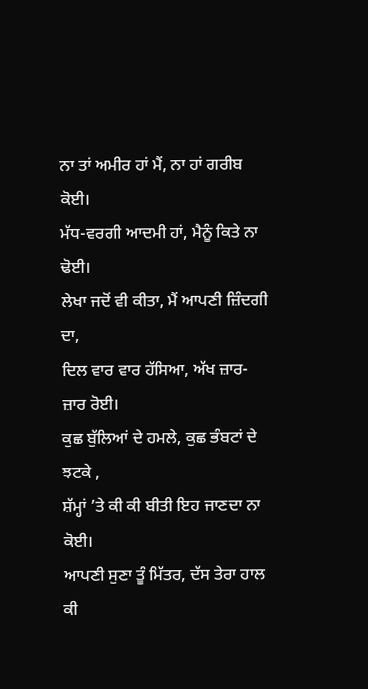ਨਾ ਤਾਂ ਅਮੀਰ ਹਾਂ ਮੈਂ, ਨਾ ਹਾਂ ਗਰੀਬ ਕੋਈ।
ਮੱਧ-ਵਰਗੀ ਆਦਮੀ ਹਾਂ, ਮੈਨੂੰ ਕਿਤੇ ਨਾ ਢੋਈ।
ਲੇਖਾ ਜਦੋਂ ਵੀ ਕੀਤਾ, ਮੈਂ ਆਪਣੀ ਜ਼ਿੰਦਗੀ ਦਾ,
ਦਿਲ ਵਾਰ ਵਾਰ ਹੱਸਿਆ, ਅੱਖ ਜ਼ਾਰ-ਜ਼ਾਰ ਰੋਈ।
ਕੁਛ ਬੁੱਲਿਆਂ ਦੇ ਹਮਲੇ, ਕੁਛ ਭੰਬਟਾਂ ਦੇ ਝਟਕੇ ,
ਸ਼ੱਮ੍ਹਾਂ ’ਤੇ ਕੀ ਕੀ ਬੀਤੀ ਇਹ ਜਾਣਦਾ ਨਾ ਕੋਈ।
ਆਪਣੀ ਸੁਣਾ ਤੂੰ ਮਿੱਤਰ, ਦੱਸ ਤੇਰਾ ਹਾਲ ਕੀ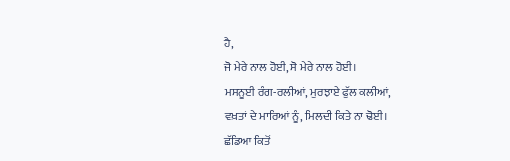ਹੈ,
ਜੋ ਮੇਰੇ ਨਾਲ ਹੋਈ, ਸੋ ਮੇਰੇ ਨਾਲ ਹੋਈ।
ਮਸਨੂਈ ਰੰਗ-ਰਲੀਆਂ, ਮੁਰਝਾਏ ਫੁੱਲ ਕਲੀਆਂ,
ਵਖ਼ਤਾਂ ਦੇ ਮਾਰਿਆਂ ਨੂੰ, ਮਿਲਦੀ ਕਿਤੇ ਨਾ ਢੋਈ।
ਛੱਡਿਆ ਕਿਤੋਂ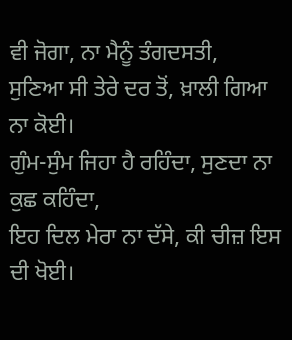ਵੀ ਜੋਗਾ, ਨਾ ਮੈਨੂੰ ਤੰਗਦਸਤੀ,
ਸੁਣਿਆ ਸੀ ਤੇਰੇ ਦਰ ਤੋਂ, ਖ਼ਾਲੀ ਗਿਆ ਨਾ ਕੋਈ।
ਗੁੰਮ-ਸੁੰਮ ਜਿਹਾ ਹੈ ਰਹਿੰਦਾ, ਸੁਣਦਾ ਨਾ ਕੁਛ ਕਹਿੰਦਾ,
ਇਹ ਦਿਲ ਮੇਰਾ ਨਾ ਦੱਸੇ, ਕੀ ਚੀਜ਼ ਇਸ ਦੀ ਖੋਈ।